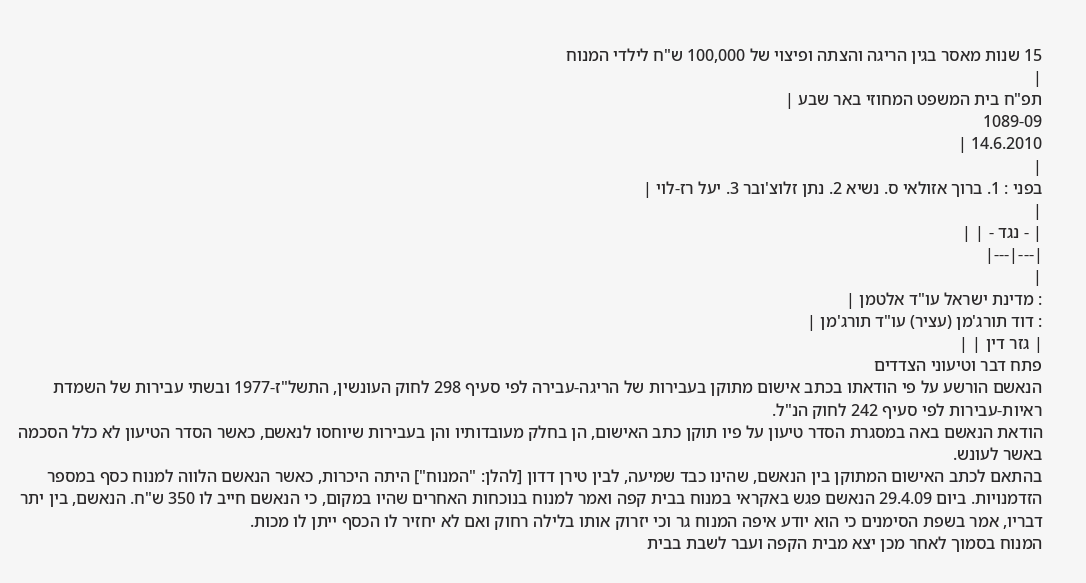15 שנות מאסר בגין הריגה והצתה ופיצוי של 100,000 ש"ח לילדי המנוח
|
תפ"ח בית המשפט המחוזי באר שבע |
1089-09
14.6.2010 |
|
בפני : 1. ברוך אזולאי ס. נשיא 2. נתן זלוצ'ובר 3. יעל רז-לוי |
|
| - נגד - | |
|---|---|
|
: מדינת ישראל עו"ד אלטמן |
: דוד תורג'מן (עציר) עו"ד תורג'מן |
| גזר דין | |
פתח דבר וטיעוני הצדדים
הנאשם הורשע על פי הודאתו בכתב אישום מתוקן בעבירות של הריגה-עבירה לפי סעיף 298 לחוק העונשין, התשל"ז-1977 ובשתי עבירות של השמדת ראיות-עבירות לפי סעיף 242 לחוק הנ"ל.
הודאת הנאשם באה במסגרת הסדר טיעון על פיו תוקן כתב האישום, הן בחלק מעובדותיו והן בעבירות שיוחסו לנאשם, כאשר הסדר הטיעון לא כלל הסכמה באשר לעונש.
בהתאם לכתב האישום המתוקן בין הנאשם, שהינו כבד שמיעה, לבין טירן דדון [להלן: "המנוח"] היתה היכרות, כאשר הנאשם הלווה למנוח כסף במספר הזדמנויות. ביום 29.4.09 הנאשם פגש באקראי במנוח בבית קפה ואמר למנוח בנוכחות האחרים שהיו במקום, כי הנאשם חייב לו 350 ש"ח. הנאשם, בין יתר דבריו, אמר בשפת הסימנים כי הוא יודע איפה המנוח גר וכי יזרוק אותו בלילה רחוק ואם לא יחזיר לו הכסף ייתן לו מכות.
המנוח בסמוך לאחר מכן יצא מבית הקפה ועבר לשבת בבית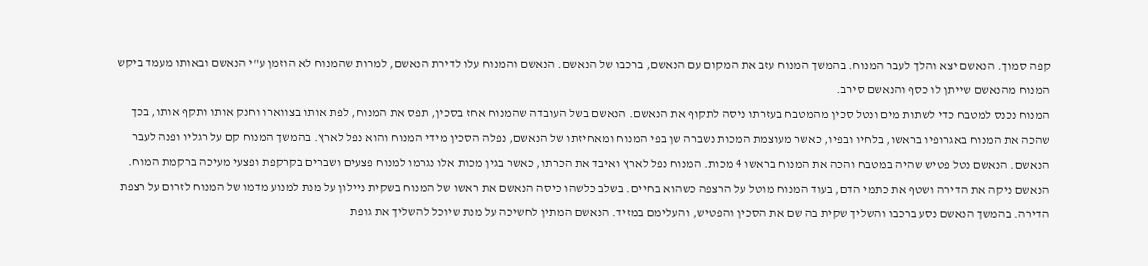קפה סמוך. הנאשם יצא והלך לעבר המנוח. בהמשך המנוח עזב את המקום עם הנאשם, ברכבו של הנאשם. הנאשם והמנוח עלו לדירת הנאשם, למרות שהמנוח לא הוזמן ע"י הנאשם ובאותו מעמד ביקש המנוח מהנאשם שייתן לו כסף והנאשם סירב.
המנוח נכנס למטבח כדי לשתות מים ונטל סכין מהמטבח בעזרתו ניסה לתקוף את הנאשם. הנאשם בשל העובדה שהמנוח אחז בסכין, תפס את המנוח, לפת אותו בצווארו וחנק אותו ותקף אותו, בכך שהכה את המנוח באגרופיו בראשו, בלחיו ובפיו, כאשר מעוצמת המכות נשברה שן בפי המנוח ומאחיזתו של הנאשם, נפלה הסכין מידי המנוח והוא נפל לארץ. בהמשך המנוח קם על רגליו ופנה לעבר הנאשם. הנאשם נטל פטיש שהיה במטבח והכה את המנוח בראשו 4 מכות. המנוח נפל לארץ ואיבד את הכרתו, כאשר בגין מכות אלו נגרמו למנוח פצעים ושברים בקרקפת ופצעי מעיכה ברקמת המוח.
הנאשם ניקה את הדירה ושטף את כתמי הדם, בעוד המנוח מוטל על הרצפה כשהוא בחיים. בשלב כלשהו כיסה הנאשם את ראשו של המנוח בשקית ניילון על מנת למנוע מדמו של המנוח לזרום על רצפת הדירה. בהמשך הנאשם נסע ברכבו והשליך שקית בה שם את הסכין והפטיש, והעלימם במזיד. הנאשם המתין לחשיכה על מנת שיוכל להשליך את גופת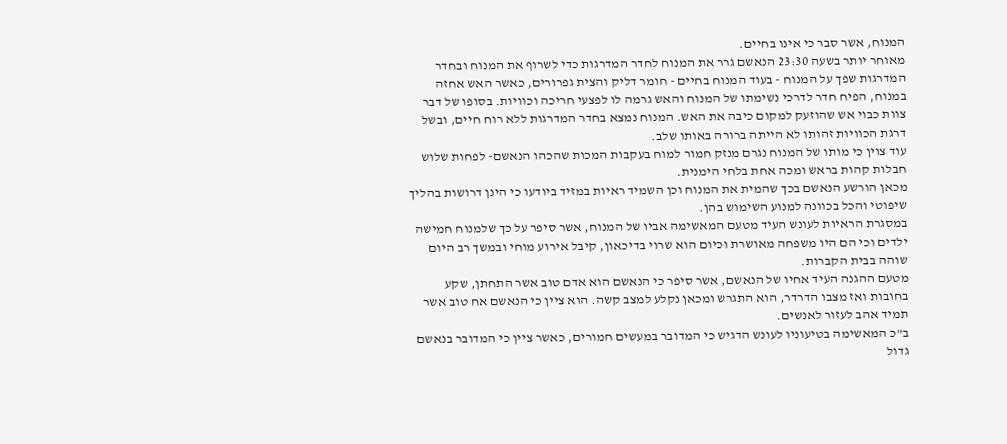המנוח, אשר סבר כי אינו בחיים.
מאוחר יותר בשעה 23:30 הנאשם גרר את המנוח לחדר המדרגות כדי לשרוף את המנוח ובחדר המדרגות שפך על המנוח - בעוד המנוח בחיים - חומר דליק והצית גפרורים, כאשר האש אחזה במנוח, הפיח חדר לדרכי נשימתו של המנוח והאש גרמה לו לפצעי חריכה וכוויות. בסופו של דבר צוות כבוי אש שהוזעק למקום כיבה את האש. המנוח נמצא בחדר המדרגות ללא רוח חיים, ובשל דרגת הכוויות זהותו לא הייתה ברורה באותו שלב.
עוד צוין כי מותו של המנוח נגרם מנזק חמור למוח בעקבות המכות שהכהו הנאשם- לפחות שלוש חבלות קהות בראש ומכה אחת בלחי הימנית.
מכאן הורשע הנאשם בכך שהמית את המנוח וכן השמיד ראיות במזיד ביודעו כי הינן דרושות בהליך שיפוטי והכל בכוונה למנוע השימוש בהן.
במסגרת הראיות לעונש העיד מטעם המאשימה אביו של המנוח, אשר סיפר על כך שלמנוח חמישה ילדים וכי הם היו משפחה מאושרת וכיום הוא שרוי בדיכאון, קיבל אירוע מוחי ובמשך רב היום שוהה בבית הקברות.
מטעם ההגנה העיד אחיו של הנאשם, אשר סיפר כי הנאשם הוא אדם טוב אשר התחתן, שקע בחובות ואז מצבו הדרדר, הוא התגרש ומכאן נקלע למצב קשה. הוא ציין כי הנאשם אח טוב אשר תמיד אהב לעזור לאנשים.
ב"כ המאשימה בטיעוניו לעונש הדגיש כי המדובר במעשים חמורים, כאשר ציין כי המדובר בנאשם גדול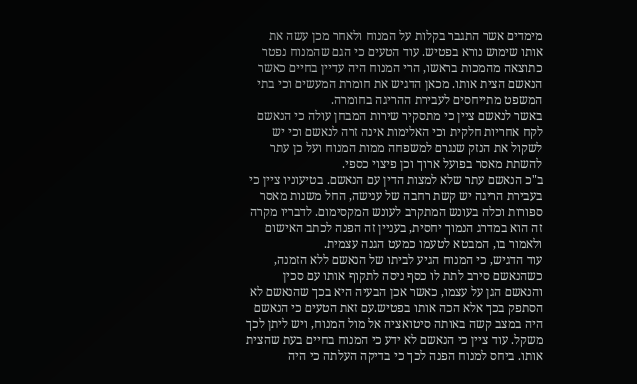מימדים אשר התגבר בקלות על המנוח ולאחר מכן עשה את אותו שימוש נורא בפטיש. עוד הטעים כי הגם שהמנוח נפטר כתוצאה מהמכות בראשו, הרי המנוח היה עדיין בחיים כאשר הנאשם הצית אותו. מכאן הדגיש את חומרת המעשים וכי בתי המשפט מתייחסים לעבירת ההריגה בחומרה.
באשר לנאשם ציין כי מתסקיר שירות המבחן עולה כי הנאשם לקח אחריות חלקית וכי האלימות אינה זרה לנאשם וכי יש לשקול את הנזק שנגרם למשפחה ממות המנוח ועל כן עתר להשתת מאסר בפועל ארוך וכן פיצוי כספי.
ב"כ הנאשם עתר שלא למצות הדין עם הנאשם. בטיעוניו ציין כי בעבירת הריגה יש קשת רחבה של ענישה, החל משנות מאסר ספורות וכלה בעונש המתקרב לעונש המקסימום. לדבריו מקרה זה הוא במדרג הנמוך יחסית, בעניין זה הפנה לכתב האישום ולאמור בו, המבטא לטעמו כמעט הגנה עצמית.
עוד הדגיש, כי המנוח הגיע לביתו של הנאשם ללא הזמנה, כשהנאשם סירב לתת לו כסף ניסה לתקוף אותו עם סכין והנאשם הגן על עצמו, כאשר אכן הבעיה היא בכך שהנאשם לא הסתפק בכך אלא הכה אותו בפטיש.עם זאת הטעים כי הנאשם היה במצב קשה באותה סיטואציה אל מול המנוח, ויש ליתן לכך משקל. עוד ציין כי הנאשם לא ידע כי המנוח בחיים בעת שהצית אותו. ביחס למנוח הפנה לכך כי בדיקה העלתה כי היה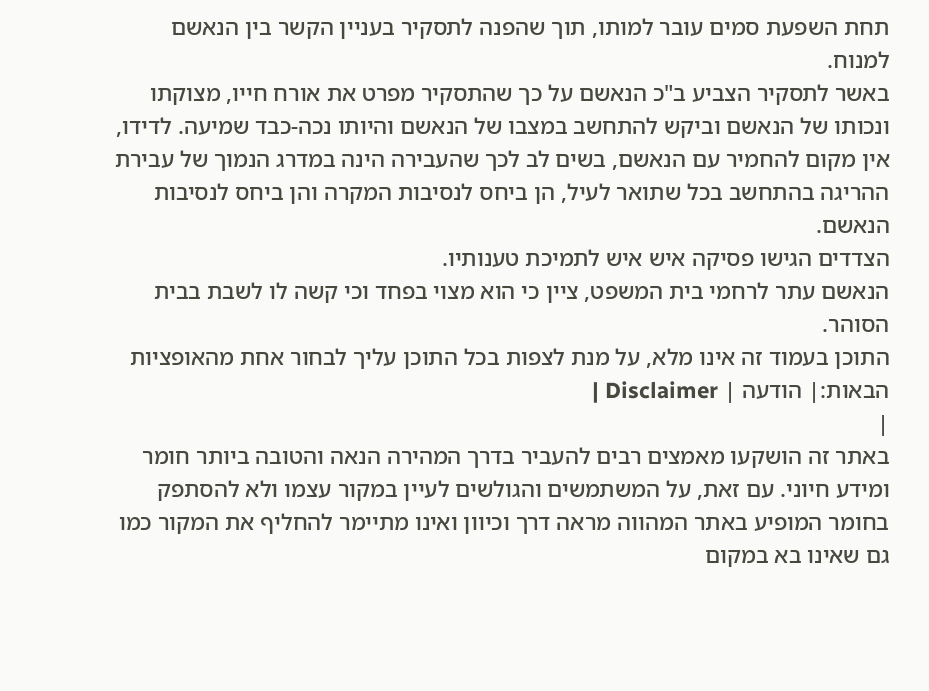תחת השפעת סמים עובר למותו, תוך שהפנה לתסקיר בעניין הקשר בין הנאשם למנוח.
באשר לתסקיר הצביע ב"כ הנאשם על כך שהתסקיר מפרט את אורח חייו, מצוקתו ונכותו של הנאשם וביקש להתחשב במצבו של הנאשם והיותו נכה-כבד שמיעה. לדידו, אין מקום להחמיר עם הנאשם, בשים לב לכך שהעבירה הינה במדרג הנמוך של עבירת ההריגה בהתחשב בכל שתואר לעיל, הן ביחס לנסיבות המקרה והן ביחס לנסיבות הנאשם.
הצדדים הגישו פסיקה איש איש לתמיכת טענותיו.
הנאשם עתר לרחמי בית המשפט, ציין כי הוא מצוי בפחד וכי קשה לו לשבת בבית הסוהר.
התוכן בעמוד זה אינו מלא, על מנת לצפות בכל התוכן עליך לבחור אחת מהאופציות הבאות:| הודעה | Disclaimer |
|
באתר זה הושקעו מאמצים רבים להעביר בדרך המהירה הנאה והטובה ביותר חומר ומידע חיוני. עם זאת, על המשתמשים והגולשים לעיין במקור עצמו ולא להסתפק בחומר המופיע באתר המהווה מראה דרך וכיוון ואינו מתיימר להחליף את המקור כמו גם שאינו בא במקום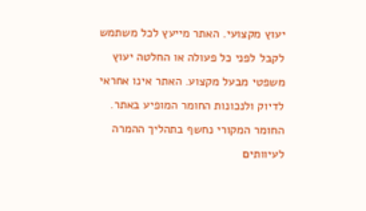יעוץ מקצועי. האתר מייעץ לכל משתמש לקבל לפני כל פעולה או החלטה יעוץ משפטי מבעל מקצוע. האתר אינו אחראי לדיוק ולנכונות החומר המופיע באתר. החומר המקורי נחשף בתהליך ההמרה לעיוותים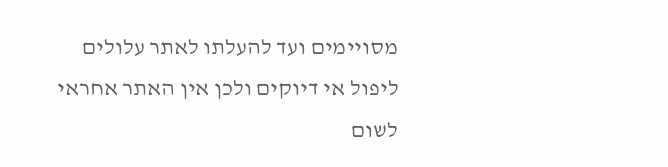מסויימים ועד להעלתו לאתר עלולים ליפול אי דיוקים ולכן אין האתר אחראי לשום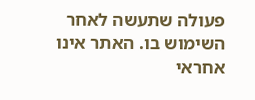פעולה שתעשה לאחר השימוש בו. האתר אינו אחראי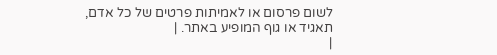לשום פרסום או לאמיתות פרטים של כל אדם, תאגיד או גוף המופיע באתר. |
|